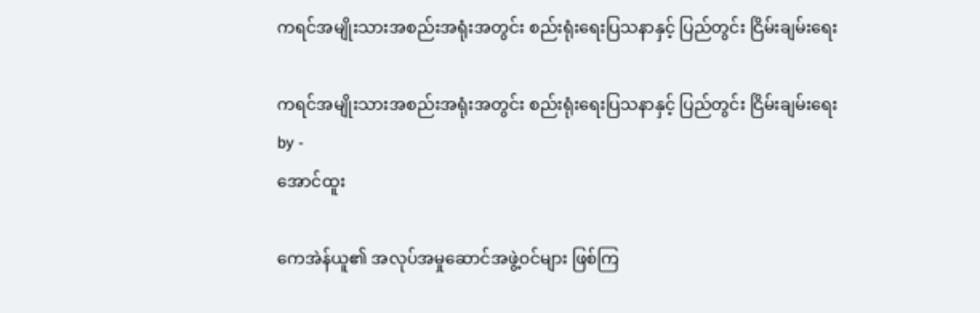ကရင်အမျိုးသားအစည်းအရုံးအတွင်း စည်းရုံးရေးပြသနာနှင့် ပြည်တွင်း ငြိမ်းချမ်းရေး

ကရင်အမျိုးသားအစည်းအရုံးအတွင်း စည်းရုံးရေးပြသနာနှင့် ပြည်တွင်း ငြိမ်းချမ်းရေး
by -
အောင်ထူး

ကေအဲန်ယူ၏ အလုပ်အမှုဆောင်အဖွဲ့ဝင်များ ဖြစ်ကြ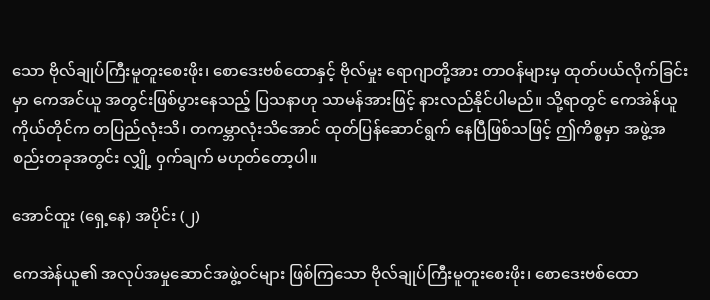သော ဗိုလ်ချုပ်ကြီးမူတူးစေးဖိုး၊ စောဒေးဗစ်ထောနှင့် ဗိုလ်မှုး ရောဂျာတို့အား တာဝန်များမှ ထုတ်ပယ်လိုက်ခြင်းမှာ ကေအင်ယူ အတွင်းဖြစ်ပွားနေသည့် ပြသနာဟု သာမန်အားဖြင့် နားလည်နိုင်ပါမည်။ သို့ရာတွင် ကေအဲန်ယူ ကိုယ်တိုင်က တပြည်လုံးသိ၊ တကမ္ဘာလုံးသိအောင် ထုတ်ပြန်ဆောင်ရွက် နေပြီဖြစ်သဖြင့် ဤကိစ္စမှာ အဖွဲ့အစည်းတခုအတွင်း လျှို့ ၀ှက်ချက် မဟုတ်တော့ပါ။

အောင်ထူး (ရှေ့နေ) အပိုင်း (၂)

ကေအဲန်ယူ၏ အလုပ်အမှုဆောင်အဖွဲ့ဝင်များ ဖြစ်ကြသော ဗိုလ်ချုပ်ကြီးမူတူးစေးဖိုး၊ စောဒေးဗစ်ထော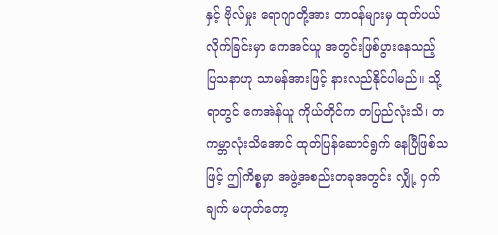နှင့် ဗိုလ်မှုး ရောဂျာတို့အား တာဝန်များမှ ထုတ်ပယ်လိုက်ခြင်းမှာ ကေအင်ယူ အတွင်းဖြစ်ပွားနေသည့် ပြသနာဟု သာမန်အားဖြင့် နားလည်နိုင်ပါမည်။ သို့ရာတွင် ကေအဲန်ယူ ကိုယ်တိုင်က တပြည်လုံးသိ၊ တကမ္ဘာလုံးသိအောင် ထုတ်ပြန်ဆောင်ရွက် နေပြီဖြစ်သဖြင့် ဤကိစ္စမှာ အဖွဲ့အစည်းတခုအတွင်း လျှို့ ၀ှက်ချက် မဟုတ်တော့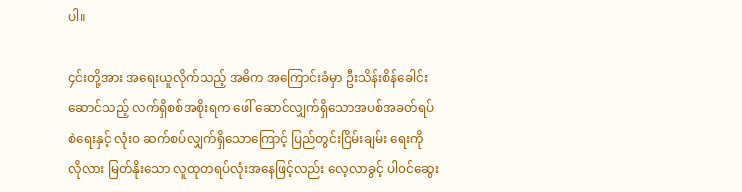ပါ။

၄င်းတို့အား အရေးယူလိုက်သည့် အဓိက အကြောင်းခံမှာ ဦးသိန်းစိန်ခေါင်းဆောင်သည့် လက်ရှိစစ်အစိုးရက ဖေါ် ဆောင်လျှက်ရှိသောအပစ်အခတ်ရပ်စဲရေးနှင့် လုံးဝ ဆက်စပ်လျှက်ရှိသောကြောင့် ပြည်တွင်းငြိမ်းချမ်း ရေးကို လိုလား မြတ်နိုးသော လူထုတရပ်လုံးအနေဖြင့်လည်း လေ့လာခွင့် ပါ၀င်ဆွေး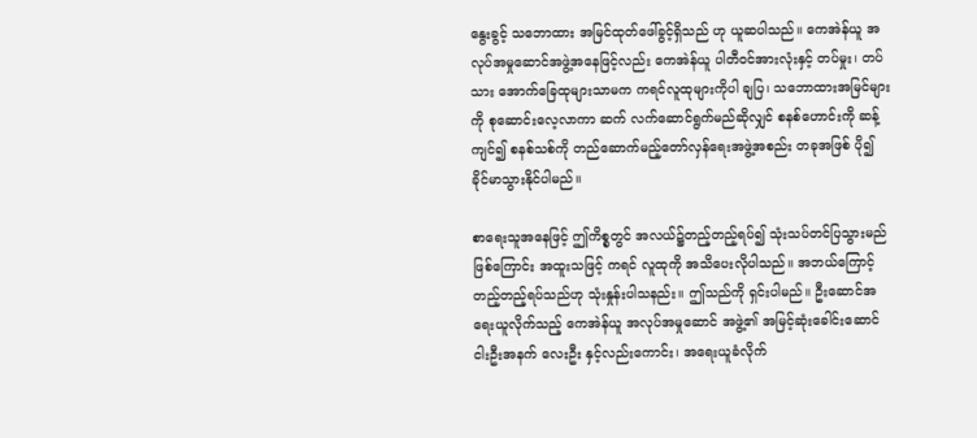နွေးခွင့် သဘောထား အမြင်ထုတ်ဖေါ်ခွင့်ရှိသည် ဟု ယူဆပါသည်။ ကေအဲန်ယူ အလုပ်အမှုဆောင်အဖွဲ့အနေဖြင့်လည်း ကေအဲန်ယူ ပါတီဝင်အားလုံးနှင့် တပ်မှုး၊ တပ် သား အောက်ခြေထုများသာမက ကရင်လူထုများကိုပါ ချပြ၊ သဘောထားအမြင်များကို စုဆောင်းလေ့လာကာ ဆက် လက်ဆောင်ရွက်မည်ဆိုလျှင် စနစ်ဟောင်းကို ဆန့်ကျင်၍ စနစ်သစ်ကို တည်ဆောက်မည့်တော်လှန်ရေးအဖွဲ့အစည်း တခုအဖြစ် ပို၍ ခိုင်မာသွားနိုင်ပါမည်။

စာရေးသူအနေဖြင့် ဤကိစ္စတွင် အလယ်၌တည့်တည့်ရပ်၍ သုံးသပ်တင်ပြသွားမည်ဖြစ်ကြောင်း အထူးသဖြင့် ကရင် လူထုကို အသိပေးလိုပါသည်။ အဘယ်ကြောင့် တည့်တည့်ရပ်သည်ဟု သုံးနှုန်းပါသနည်း။ ဤသည်ကို ရှင်းပါမည်။ ဦးဆောင်အရေးယူလိုက်သည့် ကေအဲန်ယူ အလုပ်အမှုဆောင် အဖွဲ့၏ အမြင့်ဆုံးခေါင်းဆောင် ငါးဦးအနက် လေးဦး နှင့်လည်းကောင်း၊ အရေးယူခံလိုက်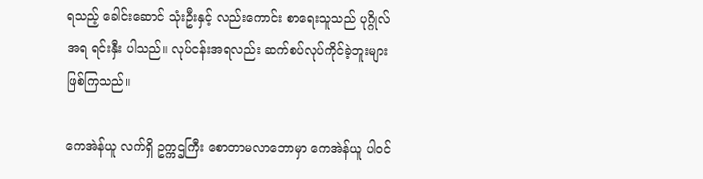ရသည့် ခေါင်းဆောင် သုံးဦးနှင့် လည်းကောင်း စာရေးသူသည် ပုဂ္ဂိုလ်အရ ရင်းနှီး ပါသည်။ လုပ်ငန်းအရလည်း ဆက်စပ်လုပ်ကိုင်ခဲ့ဘူးများ ဖြစ်ကြသည်။

ကေအဲန်ယူ လက်ရှိ ဥက္ကဌကြီး စောတာမလာဘောမှာ ကေအဲန်ယူ ပါ၀င်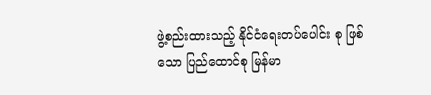ဖွဲ့စည်းထားသည့် နိုင်ငံရေးတပ်ပေါင်း စု ဖြစ် သော ပြည်ထောင်စု မြန်မာ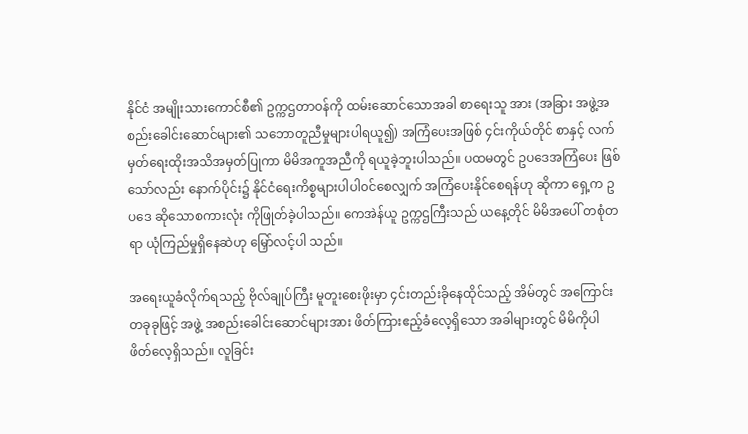နိုင်ငံ အမျိုးသားကောင်စီ၏ ဥက္ကဌတာဝန်ကို ထမ်းဆောင်သောအခါ စာရေးသူ အား (အခြား အဖွဲ့အစည်းခေါင်းဆောင်များ၏ သဘောတူညီမှုများပါရယူ၍) အကြံပေးအဖြစ် ၄င်းကိုယ်တိုင် စာနှင့် လက်မှတ်ရေးထိုးအသိအမှတ်ပြုကာ မိမိအကူအညီကို ရယူခဲ့ဘူးပါသည်။ ပထမတွင် ဥပဒေအကြံပေး ဖြစ်သော်လည်း နောက်ပိုင်း၌ နိုင်ငံရေးကိစ္စများပါပါ၀င်စေလျှက် အကြံပေးနိုင်စေရန်ဟု ဆိုကာ ရှေ့က ဥပဒေ ဆိုသောစကားလုံး ကိုဖြုတ်ခဲ့ပါသည်။ ကေအဲန်ယူ ဥက္ကဌကြီးသည် ယနေ့တိုင် မိမိအပေါ် တစုံတရာ ယုံကြည်မှုရှိနေဆဲဟု မြှော်လင့်ပါ သည်။

အရေးယူခံလိုက်ရသည့် ဗိုလ်ချုပ်ကြီး မူတူးစေးဖိုးမှာ ၄င်းတည်းခိုနေထိုင်သည့် အိမ်တွင် အကြောင်းတခုခုဖြင့် အဖွဲ့ အစည်းခေါင်းဆောင်များအား ဖိတ်ကြားဧည့်ခံလေ့ရှိသော အခါများတွင် မိမိကိုပါ ဖိတ်လေ့ရှိသည်။ လူခြင်း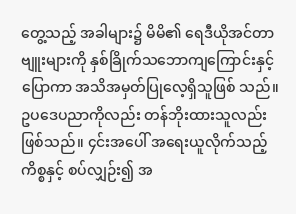တွေ့သည့် အခါများ၌ မိမိ၏ ရေဒီယိုအင်တာဗျူးများကို နှစ်ခြိုက်သဘောကျကြောင်းနှင့်ပြောကာ အသိအမှတ်ပြုလေ့ရှိသူဖြစ် သည်။ ဥပဒေပညာကိုလည်း တန်ဘိုးထားသူလည်း ဖြစ်သည်။ ၄င်းအပေါ် အရေးယူလိုက်သည့် ကိစ္စနှင့် စပ်လျှဉ်း၍ အ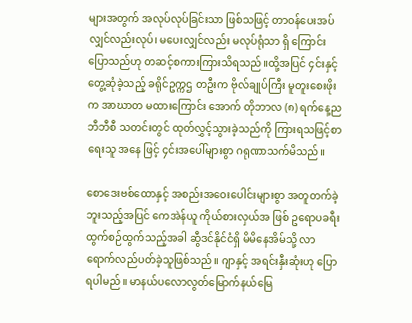များအတွက် အလုပ်လုပ်ခြင်းသာ ဖြစ်သဖြင့် တာဝန်ပေးအပ် လျှင်လည်းလုပ်၊ မပေးလျှင်လည်း မလုပ်ရုံသာ ရှိ ကြောင်း ပြောသည်ဟု တဆင့်စကားကြားသိရသည်။ထို့အပြင် ၄င်းနှင့် တွေ့ဆုံခဲ့သည့် ခရိုင်ဥက္ကဌ တဦးက ဗိုလ်ချုပ်ကြီး မူတူးစေးဖိုးက အာဃာတ မထားကြောင်း အောက် တိုဘာလ (၈) ရက်နေ့ည ဘီဘီစီ သတင်းတွင် ထုတ်လွှင့်သွားခဲ့သည်ကို ကြားရသဖြင့်စာရေးသူ အနေ ဖြင့် ၄င်းအပေါ်များစွာ ဂရုဏာသက်မိသည်။

စောဒေးဗစ်ထောနှင့် အစည်းအဝေးပေါင်းများစွာ အတူတက်ခဲ့ဘူးသည့်အပြင် ကေအဲန်ယူ ကိုယ်စားလှယ်အ ဖြစ် ဥရောပခရီးထွက်စဉ်ထွက်သည့်အခါ ဆွီဒင်နိုင်ငံရှိ မိမိနေအိမ်သို့ လာရောက်လည်ပတ်ခဲ့သူဖြစ်သည်။ ဂျာနှင့် အရင်းနှီးဆုံးဟု ပြောရပါမည်။ မာနယ်ပလောလွတ်မြောက်နယ်မြေ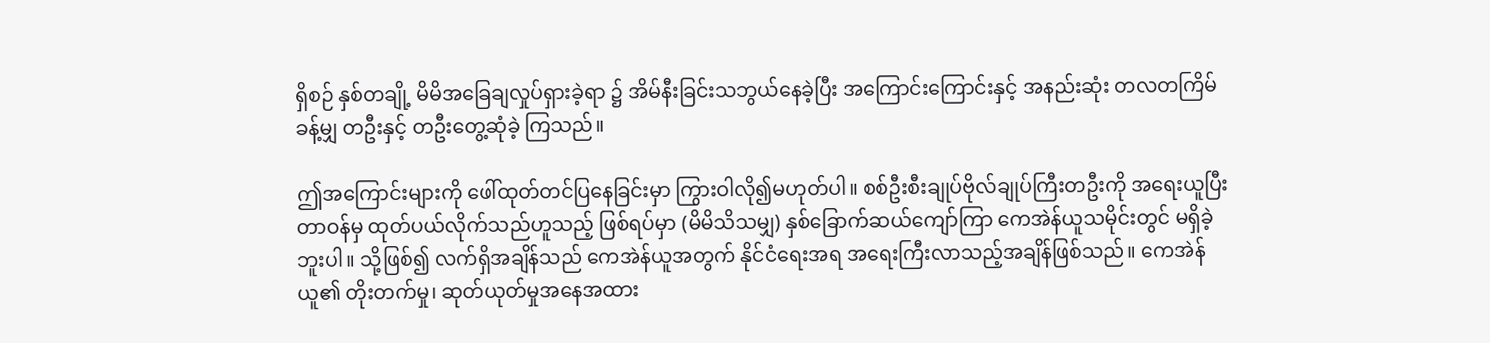ရှိစဉ် နှစ်တချို့ မိမိအခြေချလှုပ်ရှားခဲ့ရာ ၌ အိမ်နီးခြင်းသဘွယ်နေခဲ့ပြီး အကြောင်းကြောင်းနှင့် အနည်းဆုံး တလတကြိမ်ခန့်မျှ တဦးနှင့် တဦးတွေ့ဆုံခဲ့ ကြသည်။

ဤအကြောင်းများကို ဖေါ်ထုတ်တင်ပြနေခြင်းမှာ ကြွားဝါလို၍မဟုတ်ပါ။ စစ်ဦးစီးချုပ်ဗိုလ်ချုပ်ကြီးတဦးကို အရေးယူပြီး တာဝန်မှ ထုတ်ပယ်လိုက်သည်ဟူသည့် ဖြစ်ရပ်မှာ (မိမိသိသမျှ) နှစ်ခြောက်ဆယ်ကျော်ကြာ ကေအဲန်ယူသမိုင်းတွင် မရှိခဲ့ဘူးပါ။ သို့ဖြစ်၍ လက်ရှိအချိန်သည် ကေအဲန်ယူအတွက် နိုင်ငံရေးအရ အရေးကြီးလာသည့်အချိန်ဖြစ်သည်။ ကေအဲန်ယူ၏ တိုးတက်မှု၊ ဆုတ်ယုတ်မှုအနေအထား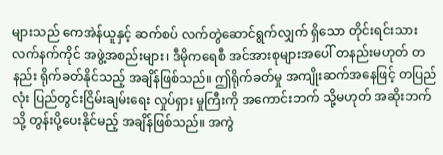များသည် ကေအဲန်ယူနှင့် ဆက်စပ် လက်တွဲဆောင်ရွက်လျှက် ရှိသော တိုင်းရင်းသားလက်နက်ကိုင် အဖွဲ့အစည်းများ၊ ဒီမိုကရေစီ အင်အားစုများအပေါ် တနည်းမဟုတ် တနည်း ရိုက်ခတ်နိုင်သည့် အချိန်ဖြစ်သည်။ ဤရိုက်ခတ်မှု အကျိုးဆက်အနေဖြင့် တပြည်လုံး ပြည်တွင်းငြိမ်းချမ်းရေး လှုပ်ရှား မှုကြီးကို အကောင်းဘက် သို့မဟုတ် အဆိုးဘက်သို့ တွန်းပို့ပေးနိုင်မည့် အချိန်ဖြစ်သည်။ အကွဲ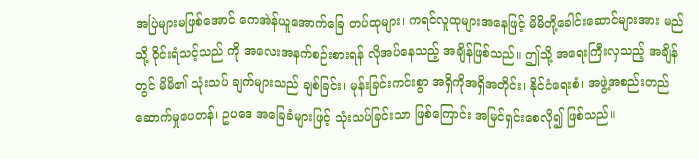အပြဲများမဖြစ်အောင် ကေအဲန်ယူအောက်ခြေ တပ်ထုများ၊ ကရင်လူထုများအနေဖြင့် မိမိတို့ခေါင်းဆောင်များအား မည်သို့ ၀ိုင်းရံသင့်သည် ကို အလေးအနက်စဉ်းစားရန် လိုအပ်နေသည့် အချိန်ဖြစ်သည်။ ဤသို့ အရေးကြီးလှသည့် အချိန်တွင် မိမိ၏ သုံးသပ် ချက်များသည် ချစ်ခြင်း၊ မုန်းခြင်းကင်းစွာ အရှိကိုအရှိအတိုင်း၊ နိုင်ငံရေးစံ၊ အဖွဲ့အစည်းတည် ဆောက်မှုပေတန်၊ ဥပဒေ အခြေခံများဖြင့် သုံးသပ်ခြင်းသာ ဖြစ်ကြောင်း အမြင်ရှင်းစေလို၍ ဖြစ်သည်။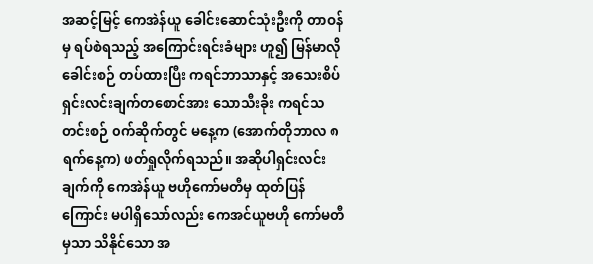အဆင့်မြင့် ကေအဲန်ယူ ခေါင်းဆောင်သုံးဦးကို တာဝန်မှ ရပ်စဲရသည့် အကြောင်းရင်းခံများ ဟူ၍ မြန်မာလို ခေါင်းစဉ် တပ်ထားပြီး ကရင်ဘာသာနှင့် အသေးစိပ်ရှင်းလင်းချက်တစောင်အား သောသီးခိုး ကရင်သတင်းစဉ် ၀က်ဆိုက်တွင် မနေ့က (အောက်တိုဘာလ ၈ ရက်နေ့က) ဖတ်ရှုလိုက်ရသည်။ အဆိုပါရှင်းလင်းချက်ကို ကေအဲန်ယူ ဗဟိုကော်မတီမှ ထုတ်ပြန်ကြောင်း မပါရှိသော်လည်း ကေအင်ယူဗဟို ကော်မတီမှသာ သိနိုင်သော အ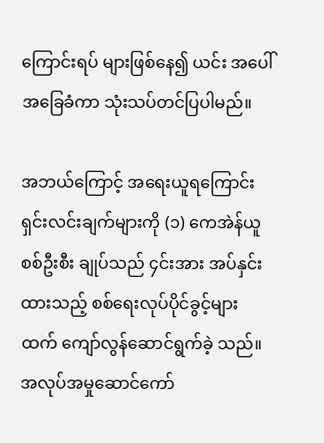ကြောင်းရပ် များဖြစ်နေ၍ ယင်း အပေါ် အခြေခံကာ သုံးသပ်တင်ပြပါမည်။

အဘယ်ကြောင့် အရေးယူရကြောင်း ရှင်းလင်းချက်များကို (၁) ကေအဲန်ယူ စစ်ဦးစီး ချုပ်သည် ၄င်းအား အပ်နှင်းထားသည့် စစ်ရေးလုပ်ပိုင်ခွင့်များထက် ကျော်လွန်ဆောင်ရွက်ခဲ့ သည်။ အလုပ်အမှုဆောင်ကော်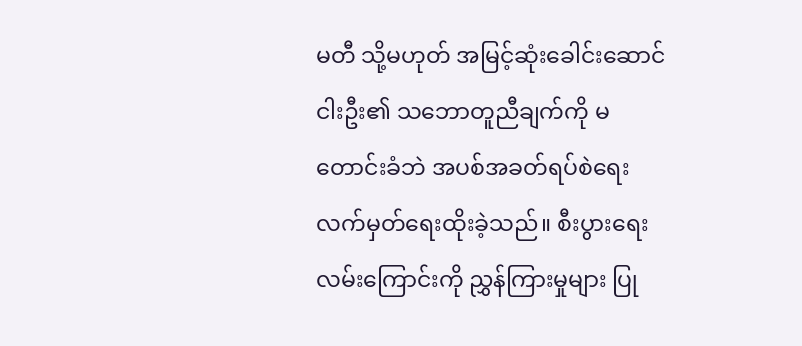မတီ သို့မဟုတ် အမြင့်ဆုံးခေါင်းဆောင်ငါးဦး၏ သဘောတူညီချက်ကို မတောင်းခံဘဲ အပစ်အခတ်ရပ်စဲရေး လက်မှတ်ရေးထိုးခဲ့သည်။ စီးပွားရေးလမ်းကြောင်းကို ညွှန်ကြားမှုများ ပြု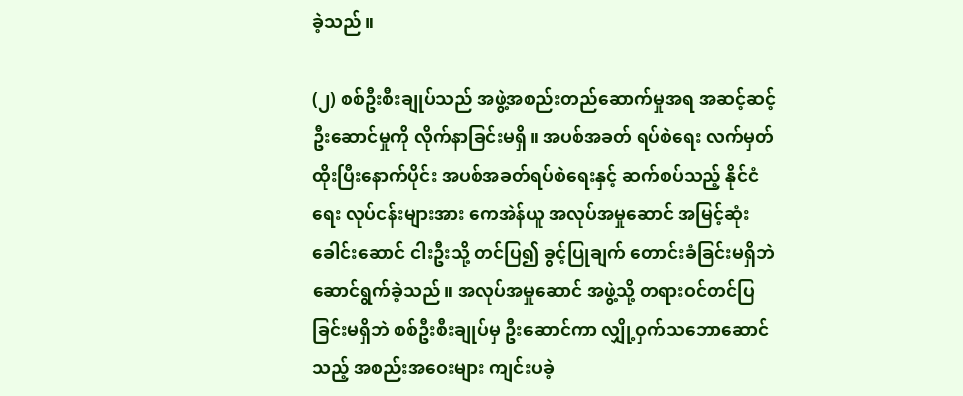ခဲ့သည်။

(၂) စစ်ဦးစီးချုပ်သည် အဖွဲ့အစည်းတည်ဆောက်မှုအရ အဆင့်ဆင့်ဦးဆောင်မှုကို လိုက်နာခြင်းမရှိ။ အပစ်အခတ် ရပ်စဲရေး လက်မှတ်ထိုးပြီးနောက်ပိုင်း အပစ်အခတ်ရပ်စဲရေးနှင့် ဆက်စပ်သည့် နိုင်ငံရေး လုပ်ငန်းများအား ကေအဲန်ယူ အလုပ်အမှုဆောင် အမြင့်ဆုံးခေါင်းဆောင် ငါးဦးသို့ တင်ပြ၍ ခွင့်ပြုချက် တောင်းခံခြင်းမရှိဘဲ ဆောင်ရွက်ခဲ့သည်။ အလုပ်အမှုဆောင် အဖွဲ့သို့ တရားဝင်တင်ပြခြင်းမရှိဘဲ စစ်ဦးစီးချုပ်မှ ဦးဆောင်ကာ လျှို့ဝှက်သဘောဆောင်သည့် အစည်းအဝေးများ ကျင်းပခဲ့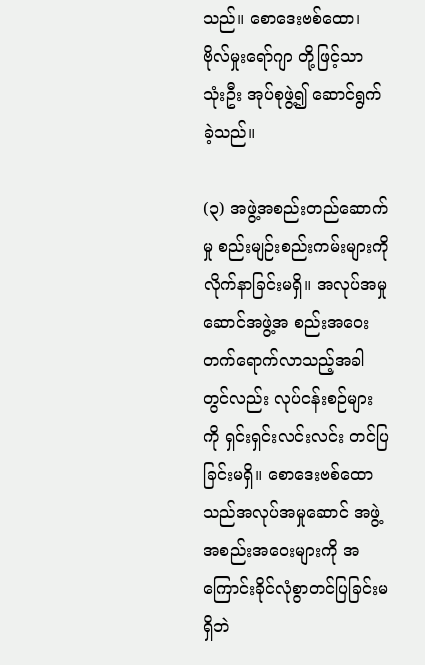သည်။ စောဒေးဗစ်ထော၊ ဗိုလ်မှုးရော်ဂျာ တို့ဖြင့်သာ သုံးဦး အုပ်စုဖွဲ့၍ ဆောင်ရွက် ခဲ့သည်။

(၃) အဖွဲ့အစည်းတည်ဆောက်မှု စည်းမျဉ်းစည်းကမ်းများကို လိုက်နာခြင်းမရှိ။ အလုပ်အမှုဆောင်အဖွဲ့အ စည်းအဝေး တက်ရောက်လာသည့်အခါတွင်လည်း လုပ်ငန်းစဉ်များကို ရှင်းရှင်းလင်းလင်း တင်ပြခြင်းမရှိ။ စောဒေးဗစ်ထောသည်အလုပ်အမှုဆောင် အဖွဲ့အစည်းအဝေးများကို အကြောင်းခိုင်လုံစွာတင်ပြခြင်းမရှိဘဲ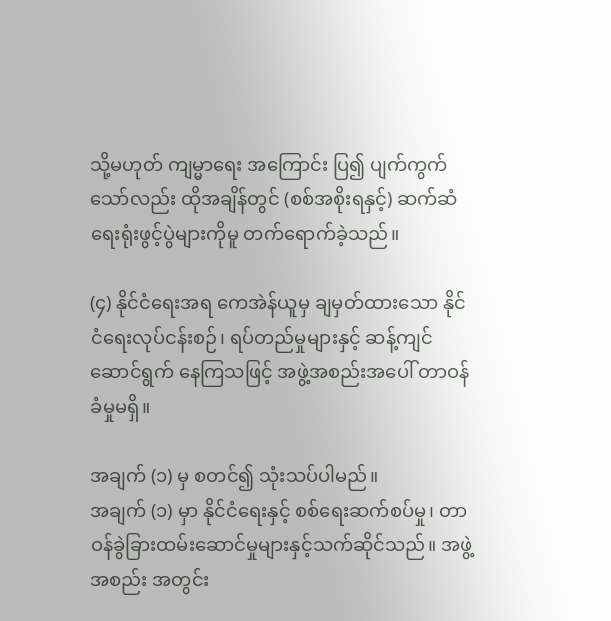သို့မဟုတ် ကျမ္မာရေး အကြောင်း ပြ၍ ပျက်ကွက်သော်လည်း ထိုအချိန်တွင် (စစ်အစိုးရနှင့်) ဆက်ဆံရေးရုံးဖွင့်ပွဲများကိုမူ တက်ရောက်ခဲ့သည်။

(၄) နိုင်ငံရေးအရ ကေအဲန်ယူမှ ချမှတ်ထားသော နိုင်ငံရေးလုပ်ငန်းစဉ်၊ ရပ်တည်မှုများနှင့် ဆန့်ကျင်ဆောင်ရွက် နေကြသဖြင့် အဖွဲ့အစည်းအပေါ် တာဝန်ခံမှုမရှိ။

အချက် (၁) မှ စတင်၍ သုံးသပ်ပါမည်။
အချက် (၁) မှာ နိုင်ငံရေးနှင့် စစ်ရေးဆက်စပ်မှု၊ တာဝန်ခွဲခြားထမ်းဆောင်မှုများနှင့်သက်ဆိုင်သည်။ အဖွဲ့အစည်း အတွင်း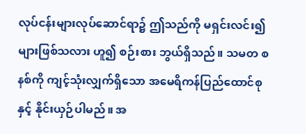လုပ်ငန်းများလုပ်ဆောင်ရာ၌ ဤသည်ကို မရှင်းလင်း၍များဖြစ်သလား ဟူ၍ စဉ်းစား ဘွယ်ရှိသည်။ သမတ စနစ်ကို ကျင့်သုံးလျှက်ရှိသော အမေရိကန်ပြည်ထောင်စုနှင့် နိုင်းယှဉ်ပါမည်။ အ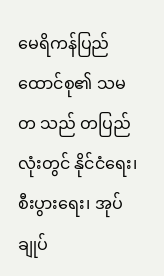မေရိကန်ပြည်ထောင်စု၏ သမတ သည် တပြည်လုံးတွင် နိုင်ငံရေး၊ စီးပွားရေး၊ အုပ်ချုပ်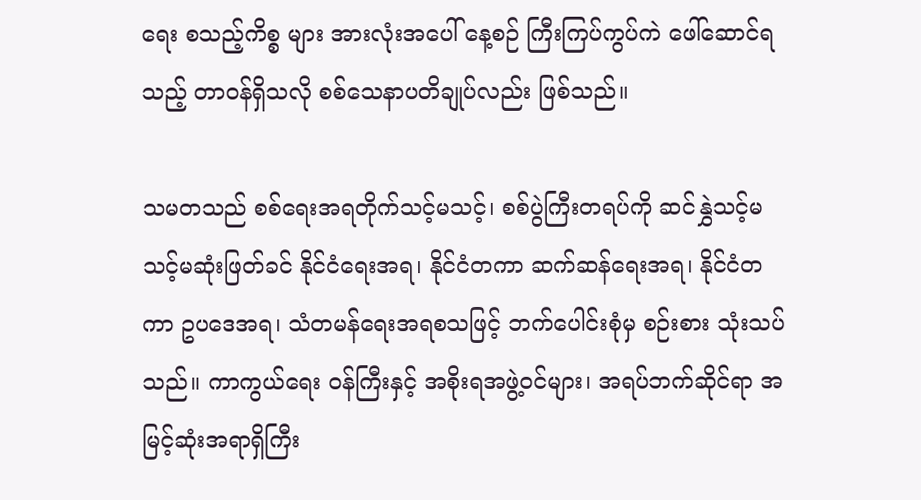ရေး စသည့်ကိစ္စ များ အားလုံးအပေါ် နေ့စဉ် ကြီးကြပ်ကွပ်ကဲ ဖေါ်ဆောင်ရသည့် တာဝန်ရှိသလို စစ်သေနာပတိချုပ်လည်း ဖြစ်သည်။

သမတသည် စစ်ရေးအရတိုက်သင့်မသင့်၊ စစ်ပွဲကြီးတရပ်ကို ဆင်နွှဲသင့်မသင့်မဆုံးဖြတ်ခင် နိုင်ငံရေးအရ၊ နိုင်ငံတကာ ဆက်ဆန်ရေးအရ၊ နိုင်ငံတကာ ဥပဒေအရ၊ သံတမန်ရေးအရစသဖြင့် ဘက်ပေါင်းစုံမှ စဉ်းစား သုံးသပ်သည်။ ကာကွယ်ရေး ၀န်ကြီးနှင့် အစိုးရအဖွဲ့ဝင်များ၊ အရပ်ဘက်ဆိုင်ရာ အမြင့်ဆုံးအရာရှိကြီး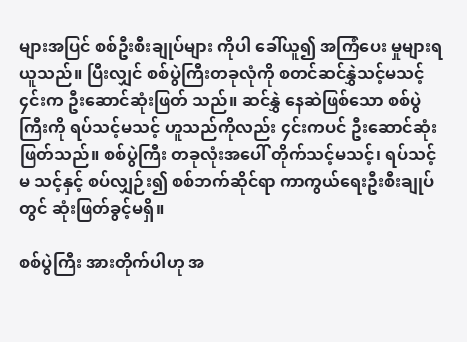များအပြင် စစ်ဦးစီးချုပ်များ ကိုပါ ခေါ်ယူ၍ အကြံပေး မှုများရယူသည်။ ပြီးလျှင် စစ်ပွဲကြီးတခုလုံကို စတင်ဆင်နွှဲသင့်မသင့် ၄င်းက ဦးဆောင်ဆုံးဖြတ် သည်။ ဆင်နွှဲ နေဆဲဖြစ်သော စစ်ပွဲကြီးကို ရပ်သင့်မသင့် ဟူသည်ကိုလည်း ၄င်းကပင် ဦးဆောင်ဆုံးဖြတ်သည်။ စစ်ပွဲကြီး တခုလုံးအပေါ် တိုက်သင့်မသင့်၊ ရပ်သင့်မ သင့်နှင့် စပ်လျှဉ်း၍ စစ်ဘက်ဆိုင်ရာ ကာကွယ်ရေးဦးစီးချုပ်တွင် ဆုံးဖြတ်ခွင့်မရှိ။

စစ်ပွဲကြီး အားတိုက်ပါဟု အ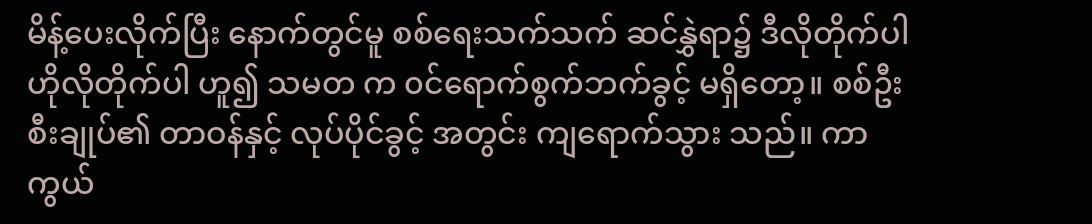မိန့်ပေးလိုက်ပြီး နောက်တွင်မူ စစ်ရေးသက်သက် ဆင်နွှဲရာ၌ ဒီလိုတိုက်ပါ ဟိုလိုတိုက်ပါ ဟူ၍ သမတ က ၀င်ရောက်စွက်ဘက်ခွင့် မရှိတော့။ စစ်ဦးစီးချုပ်၏ တာဝန်နှင့် လုပ်ပိုင်ခွင့် အတွင်း ကျရောက်သွား သည်။ ကာကွယ်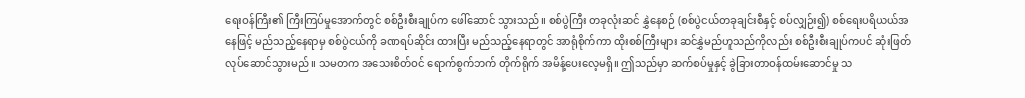ရေးဝန်ကြီး၏ ကြီးကြပ်မှုအောက်တွင် စစ်ဦးစီးချုပ်က ဖေါ်ဆောင် သွားသည်။ စစ်ပွဲကြီး တခုလုံးဆင် နွှဲနေစဉ် (စစ်ပွဲငယ်တခုချင်းစီနှင့် စပ်လျှဉ်း၍) စစ်ရေးပရိယယ်အနေဖြင့် မည်သည့်နေရာမှ စစ်ပွဲငယ်ကို ခဏရပ်ဆိုင်း ထားပြီး မည်သည့်နေရာတွင် အာရုံစိုက်ကာ ထိုးစစ်ကြီးများ ဆင်နွှဲမည်ဟူသည်ကိုလည်း စစ်ဦးစီးချုပ်ကပင် ဆုံးဖြတ် လုပ်ဆောင်သွားမည်။ သမတက အသေးစိတ်ဝင် ရောက်စွက်ဘက် တိုက်ရိုက် အမိန့်ပေးလေ့မရှိ။ ဤသည်မှာ ဆက်စပ်မှုနှင့် ခွဲခြားတာဝန်ထမ်းဆောင်မှု သ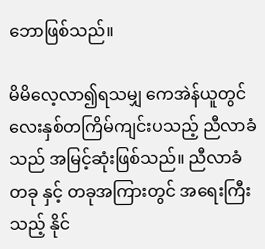ဘောဖြစ်သည်။

မိမိလေ့လာ၍ရသမျှ ကေအဲန်ယူတွင် လေးနှစ်တကြိမ်ကျင်းပသည့် ညီလာခံသည် အမြင့်ဆုံးဖြစ်သည်။ ညီလာခံ တခု နှင့် တခုအကြားတွင် အရေးကြီးသည့် နိုင်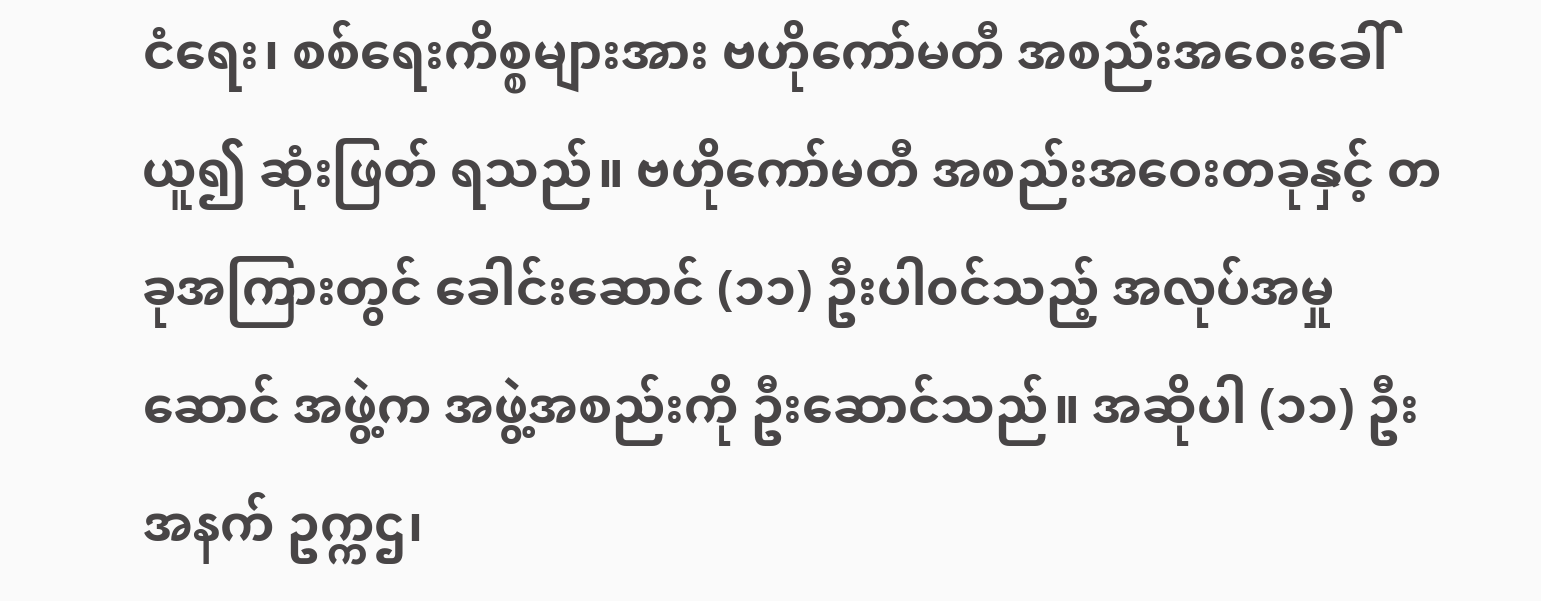ငံရေး၊ စစ်ရေးကိစ္စများအား ဗဟိုကော်မတီ အစည်းအဝေးခေါ်ယူ၍ ဆုံးဖြတ် ရသည်။ ဗဟိုကော်မတီ အစည်းအဝေးတခုနှင့် တခုအကြားတွင် ခေါင်းဆောင် (၁၁) ဦးပါ၀င်သည့် အလုပ်အမှုဆောင် အဖွဲ့က အဖွဲ့အစည်းကို ဦးဆောင်သည်။ အဆိုပါ (၁၁) ဦးအနက် ဥက္ကဌ၊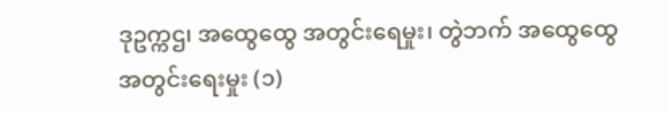ဒုဥက္ကဌ၊ အထွေထွေ အတွင်းရေမှုး၊ တွဲဘက် အထွေထွေ အတွင်းရေးမှုး (၁)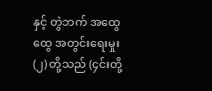နှင့် တွဲဘက် အထွေထွေ အတွင်းရေးမှုး (၂) တို့သည် (၄င်းတို့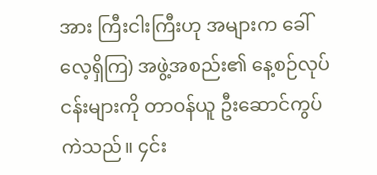အား ကြီးငါးကြီးဟု အများက ခေါ်လေ့ရှိကြ) အဖွဲ့အစည်း၏ နေ့စဉ်လုပ်ငန်းများကို တာဝန်ယူ ဦးဆောင်ကွပ်ကဲသည်။ ၄င်း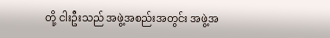တို့ ငါးဦးသည် အဖွဲ့အစည်းအတွင်း အဖွဲ့အ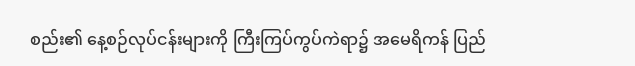စည်း၏ နေ့စဉ်လုပ်ငန်းများကို ကြီးကြပ်ကွပ်ကဲရာ၌ အမေရိကန် ပြည်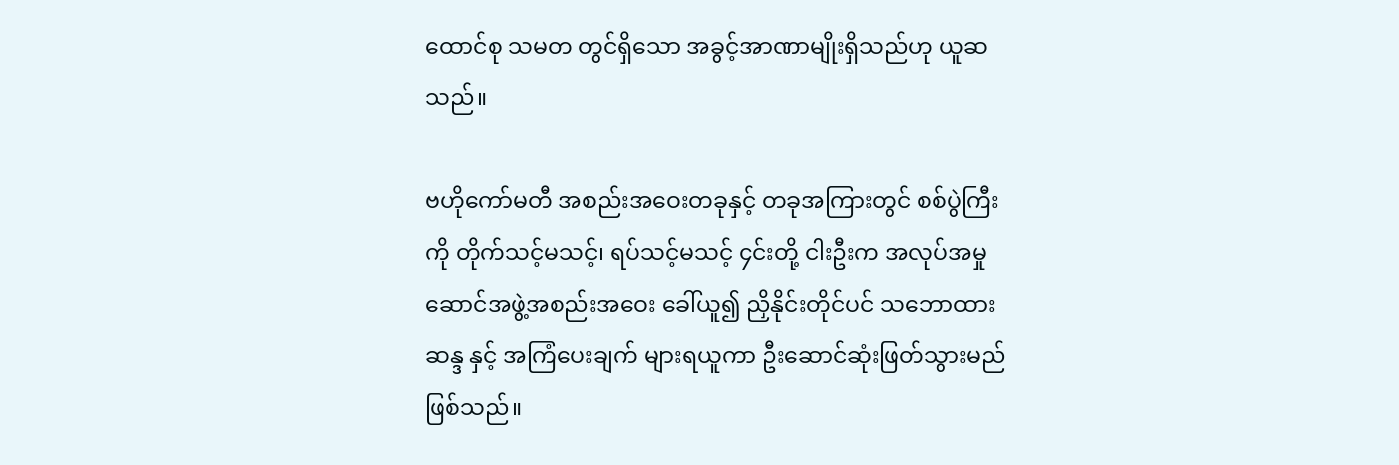ထောင်စု သမတ တွင်ရှိသော အခွင့်အာဏာမျိုးရှိသည်ဟု ယူဆသည်။

ဗဟိုကော်မတီ အစည်းအဝေးတခုနှင့် တခုအကြားတွင် စစ်ပွဲကြီးကို တိုက်သင့်မသင့်၊ ရပ်သင့်မသင့် ၄င်းတို့ ငါးဦးက အလုပ်အမှုဆောင်အဖွဲ့အစည်းအဝေး ခေါ်ယူ၍ ညှိနိုင်းတိုင်ပင် သဘောထားဆန္ဒ နှင့် အကြံပေးချက် များရယူကာ ဦးဆောင်ဆုံးဖြတ်သွားမည်ဖြစ်သည်။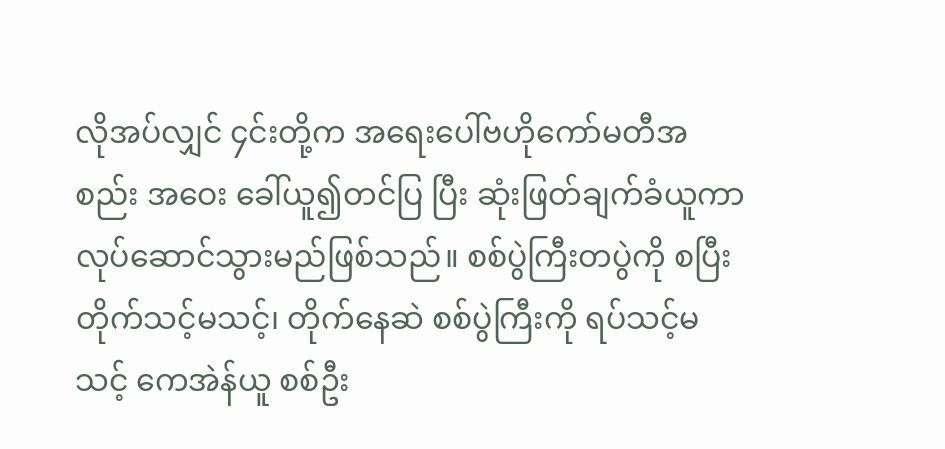လိုအပ်လျှင် ၄င်းတို့က အရေးပေါ်ဗဟိုကော်မတီအစည်း အဝေး ခေါ်ယူ၍တင်ပြ ပြီး ဆုံးဖြတ်ချက်ခံယူကာ လုပ်ဆောင်သွားမည်ဖြစ်သည်။ စစ်ပွဲကြီးတပွဲကို စပြီး တိုက်သင့်မသင့်၊ တိုက်နေဆဲ စစ်ပွဲကြီးကို ရပ်သင့်မသင့် ကေအဲန်ယူ စစ်ဦး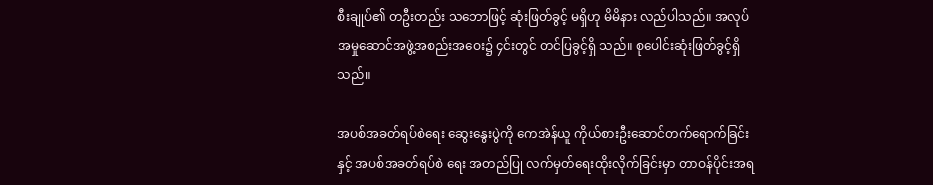စီးချုပ်၏ တဦးတည်း သဘောဖြင့် ဆုံးဖြတ်ခွင့် မရှိဟု မိမိနား လည်ပါသည်။ အလုပ်အမှုဆောင်အဖွဲ့အစည်းအဝေး၌ ၄င်းတွင် တင်ပြခွင့်ရှိ သည်။ စုပေါင်းဆုံးဖြတ်ခွင့်ရှိသည်။

အပစ်အခတ်ရပ်စဲရေး ဆွေးနွေးပွဲကို ကေအဲန်ယူ ကိုယ်စားဦးဆောင်တက်ရောက်ခြင်းနှင့် အပစ်အခတ်ရပ်စဲ ရေး အတည်ပြု လက်မှတ်ရေးထိုးလိုက်ခြင်းမှာ တာဝန်ပိုင်းအရ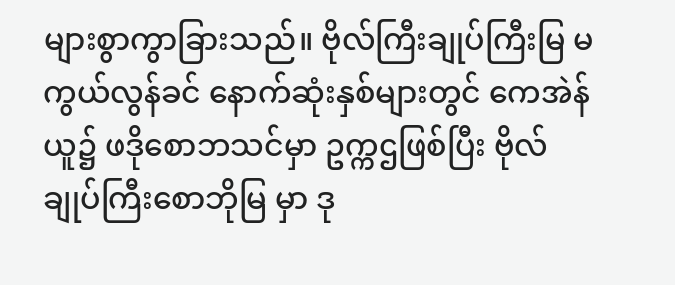များစွာကွာခြားသည်။ ဗိုလ်ကြီးချုပ်ကြီးမြ မကွယ်လွန်ခင် နောက်ဆုံးနှစ်များတွင် ကေအဲန်ယူ၌ ဖဒိုစောဘသင်မှာ ဥက္ကဌဖြစ်ပြီး ဗိုလ်ချုပ်ကြီးစောဘိုမြ မှာ ဒု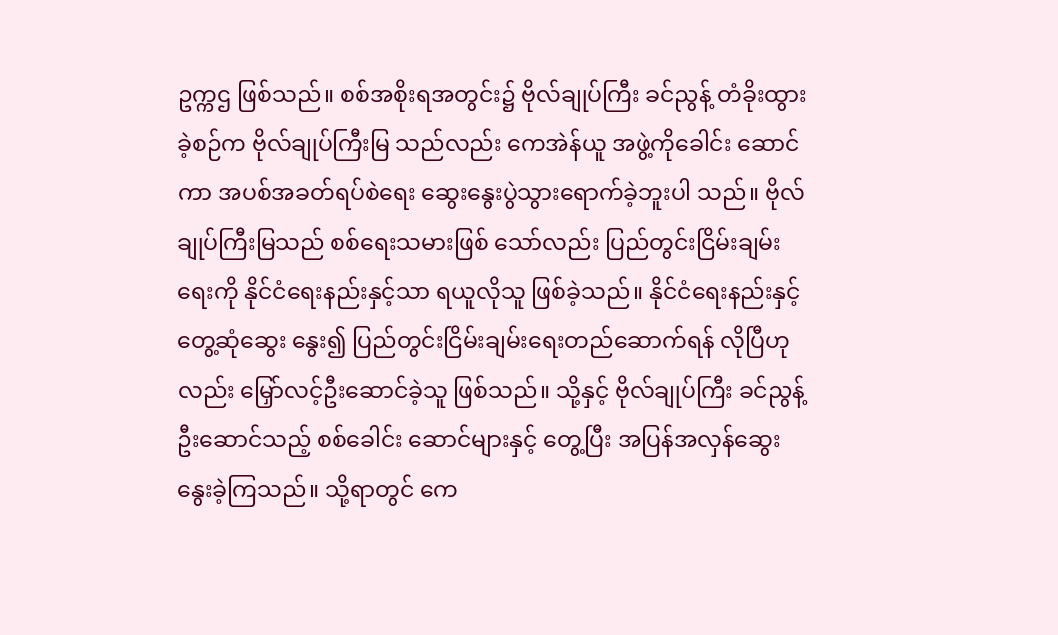ဥက္ကဌ ဖြစ်သည်။ စစ်အစိုးရအတွင်း၌ ဗိုလ်ချုပ်ကြီး ခင်ညွန့် တံခိုးထွားခဲ့စဉ်က ဗိုလ်ချုပ်ကြီးမြ သည်လည်း ကေအဲန်ယူ အဖွဲ့ကိုခေါင်း ဆောင်ကာ အပစ်အခတ်ရပ်စဲရေး ဆွေးနွေးပွဲသွားရောက်ခဲ့ဘူးပါ သည်။ ဗိုလ်ချုပ်ကြီးမြသည် စစ်ရေးသမားဖြစ် သော်လည်း ပြည်တွင်းငြိမ်းချမ်းရေးကို နိုင်ငံရေးနည်းနှင့်သာ ရယူလိုသူ ဖြစ်ခဲ့သည်။ နိုင်ငံရေးနည်းနှင့် တွေ့ဆုံဆွေး နွေး၍ ပြည်တွင်းငြိမ်းချမ်းရေးတည်ဆောက်ရန် လိုပြီဟုလည်း မြှော်လင့်ဦးဆောင်ခဲ့သူ ဖြစ်သည်။ သို့နှင့် ဗိုလ်ချုပ်ကြီး ခင်ညွန့် ဦးဆောင်သည့် စစ်ခေါင်း ဆောင်များနှင့် တွေ့ပြီး အပြန်အလှန်ဆွေးနွေးခဲ့ကြသည်။ သို့ရာတွင် ကေ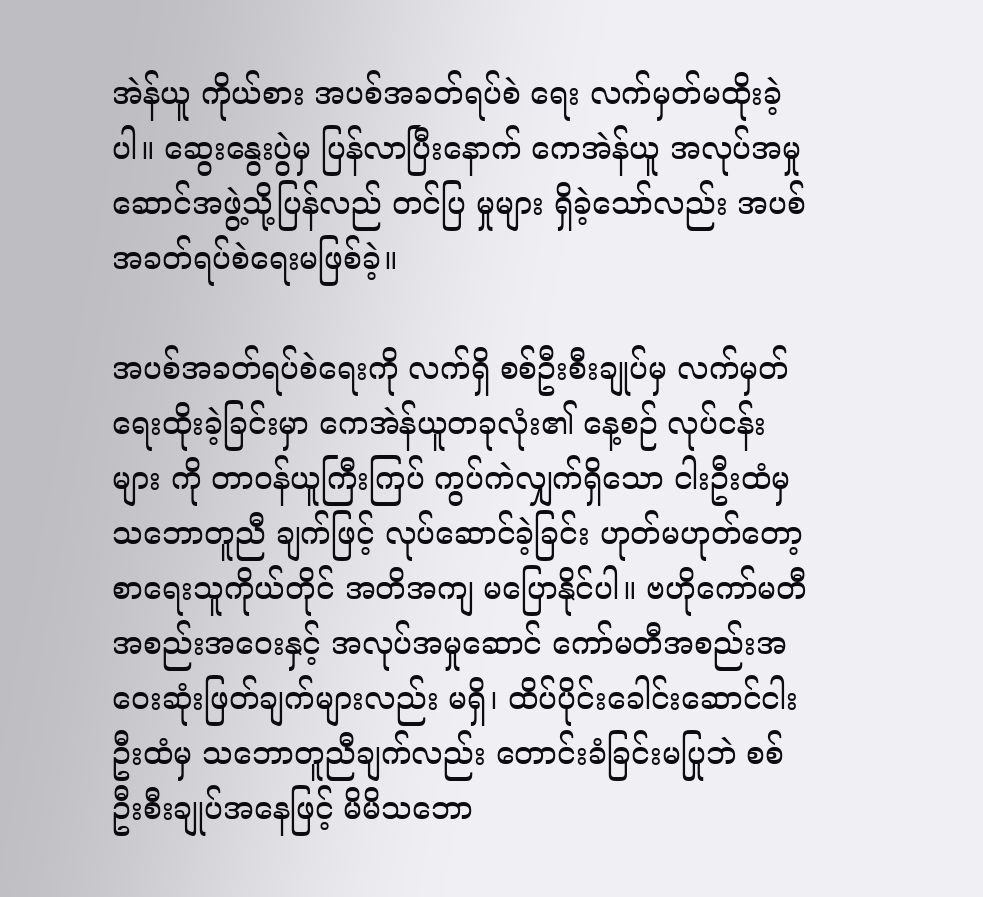အဲန်ယူ ကိုယ်စား အပစ်အခတ်ရပ်စဲ ရေး လက်မှတ်မထိုးခဲ့ပါ။ ဆွေးနွေးပွဲမှ ပြန်လာပြီးနောက် ကေအဲန်ယူ အလုပ်အမှု ဆောင်အဖွဲ့သို့ပြန်လည် တင်ပြ မှုများ ရှိခဲ့သော်လည်း အပစ်အခတ်ရပ်စဲရေးမဖြစ်ခဲ့။

အပစ်အခတ်ရပ်စဲရေးကို လက်ရှိ စစ်ဦးစီးချုပ်မှ လက်မှတ်ရေးထိုးခဲ့ခြင်းမှာ ကေအဲန်ယူတခုလုံး၏ နေ့စဉ် လုပ်ငန်းများ ကို တာဝန်ယူကြီးကြပ် ကွပ်ကဲလျှက်ရှိသော ငါးဦးထံမှ သဘောတူညီ ချက်ဖြင့် လုပ်ဆောင်ခဲ့ခြင်း ဟုတ်မဟုတ်တော့ စာရေးသူကိုယ်တိုင် အတိအကျ မပြောနိုင်ပါ။ ဗဟိုကော်မတီအစည်းအဝေးနှင့် အလုပ်အမှုဆောင် ကော်မတီအစည်းအဝေးဆုံးဖြတ်ချက်များလည်း မရှိ၊ ထိပ်ပိုင်းခေါင်းဆောင်ငါးဦးထံမှ သဘောတူညီချက်လည်း တောင်းခံခြင်းမပြုဘဲ စစ်ဦးစီးချုပ်အနေဖြင့် မိမိသဘော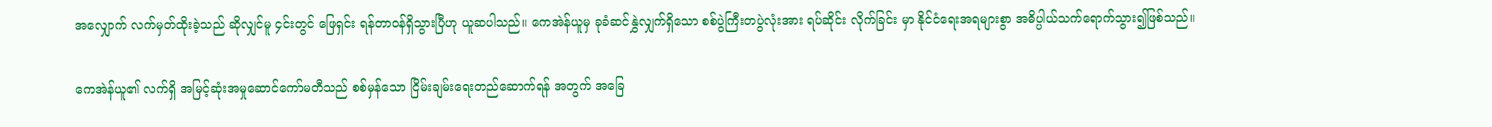အလျှောက် လက်မှတ်ထိုးခဲ့သည် ဆိုလျှင်မူ ၄င်းတွင် ဖြေရှင်း ရန်တာဝန်ရှိသွားပြီဟု ယူဆပါသည်။ ကေအဲန်ယူမှ ခုခံဆင်နွှဲလျှက်ရှိသော စစ်ပွဲကြီးတပွဲလုံးအား ရပ်ဆိုင်း လိုက်ခြင်း မှာ နိုင်ငံရေးအရများစွာ အဓိပ္ပါယ်သက်ရောက်သွား၍ဖြစ်သည်။

ကေအဲန်ယူ၏ လက်ရှိ အမြင့်ဆုံးအမှုဆောင်ကော်မတီသည် စစ်မှန်သော ငြိမ်းချမ်းရေးတည်ဆောက်ရန် အတွက် အခြေ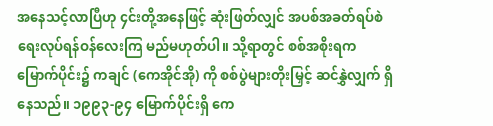အနေသင့်လာပြီဟု ၄င်းတို့အနေဖြင့် ဆုံးဖြတ်လျှင် အပစ်အခတ်ရပ်စဲရေးလုပ်ရန်ဝန်လေးကြ မည်မဟုတ်ပါ။ သို့ရာတွင် စစ်အစိုးရက မြောက်ပိုင်း၌ ကချင် (ကေအိုင်အို) ကို စစ်ပွဲများတိုးမြှင့် ဆင်နွှဲလျှက် ရှိနေသည်။ ၁၉၉၃-၉၄ မြောက်ပိုင်းရှိ ကေ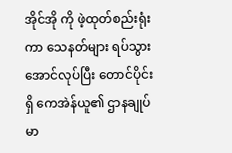အိုင်အို ကို ဖဲ့ထုတ်စည်းရုံးကာ သေနတ်များ ရပ်သွားအောင်လုပ်ပြီး တောင်ပိုင်းရှိ ကေအဲန်ယူ၏ ဌာနချုပ် မာ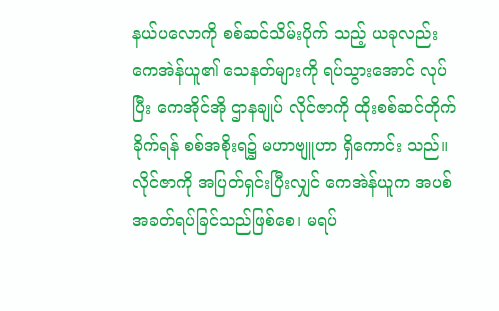နယ်ပလောကို စစ်ဆင်သိမ်းပိုက် သည့် ယခုလည်း ကေအဲန်ယူ၏ သေနတ်များကို ရပ်သွားအောင် လုပ်ပြီး ကေအိုင်အို ဌာနချုပ် လိုင်ဇာကို ထိုးစစ်ဆင်တိုက်ခိုက်ရန် စစ်အစိုးရ၌ မဟာဗျူဟာ ရှိကောင်း သည်။ လိုင်ဇာကို အပြတ်ရှင်းပြီးလျှင် ကေအဲန်ယူက အပစ်အခတ်ရပ်ခြင်သည်ဖြစ်စေ၊ မရပ်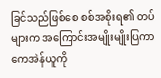ခြင်သည်ဖြစ်စေ စစ်အစိုးရ၏ တပ်များက အကြောင်းအမျိုးမျိုးပြကာ ကေအဲန်ယူကို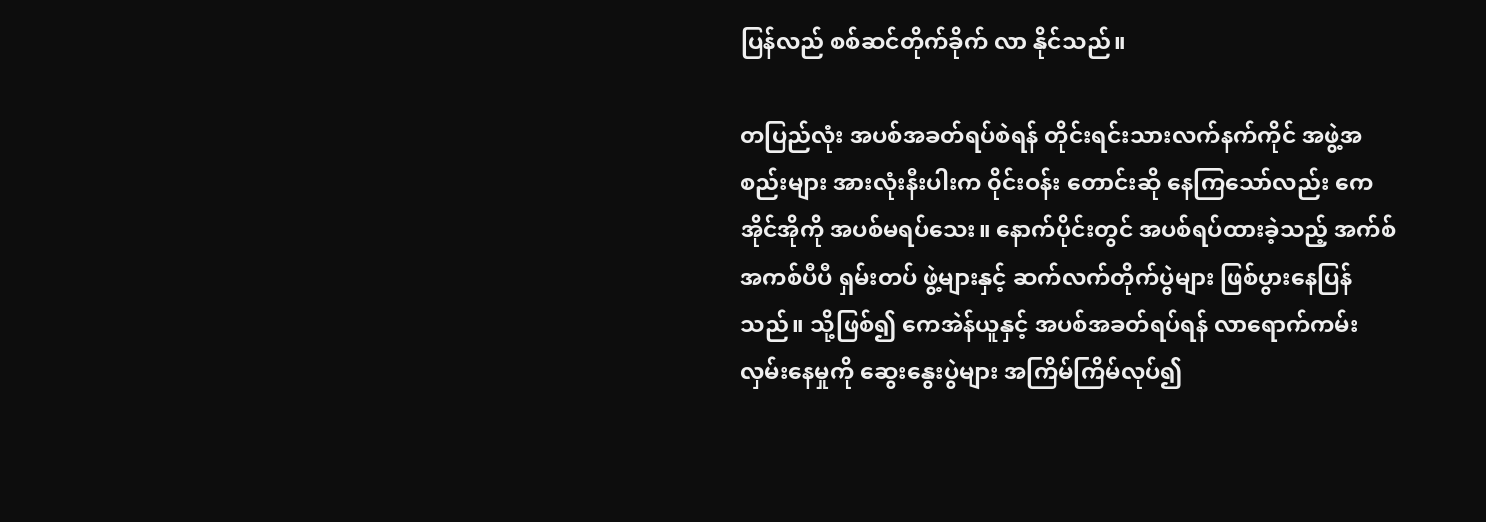ပြန်လည် စစ်ဆင်တိုက်ခိုက် လာ နိုင်သည်။

တပြည်လုံး အပစ်အခတ်ရပ်စဲရန် တိုင်းရင်းသားလက်နက်ကိုင် အဖွဲ့အစည်းများ အားလုံးနီးပါးက ၀ိုင်းဝန်း တောင်းဆို နေကြသော်လည်း ကေအိုင်အိုကို အပစ်မရပ်သေး။ နောက်ပိုင်းတွင် အပစ်ရပ်ထားခဲ့သည့် အက်စ်အကစ်ပီပီ ရှမ်းတပ် ဖွဲ့များနှင့် ဆက်လက်တိုက်ပွဲများ ဖြစ်ပွားနေပြန်သည်။ သို့ဖြစ်၍ ကေအဲန်ယူနှင့် အပစ်အခတ်ရပ်ရန် လာရောက်ကမ်း လှမ်းနေမှုကို ဆွေးနွေးပွဲများ အကြိမ်ကြိမ်လုပ်၍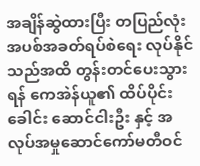အချိန်ဆွဲထားပြီး တပြည်လုံးအပစ်အခတ်ရပ်စဲရေး လုပ်နိုင်သည်အထိ တွန်းတင်ပေးသွားရန် ကေအဲန်ယူ၏ ထိပ်ပိုင်းခေါင်း ဆောင်ငါးဦး နှင့် အလုပ်အမှုဆောင်ကော်မတီဝင်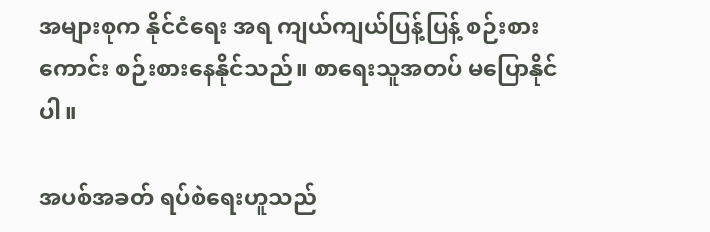အများစုက နိုင်ငံရေး အရ ကျယ်ကျယ်ပြန့်ပြန့် စဉ်းစားကောင်း စဉ်းစားနေနိုင်သည်။ စာရေးသူအတပ် မပြောနိုင်ပါ။

အပစ်အခတ် ရပ်စဲရေးဟူသည်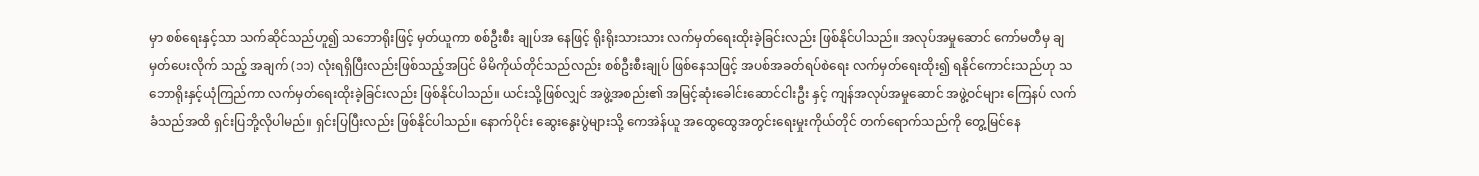မှာ စစ်ရေးနှင့်သာ သက်ဆိုင်သည်ဟူ၍ သဘောရိုးဖြင့် မှတ်ယူကာ စစ်ဦးစီး ချုပ်အ နေဖြင့် ရိုးရိုးသားသား လက်မှတ်ရေးထိုးခဲ့ခြင်းလည်း ဖြစ်နိုင်ပါသည်။ အလုပ်အမှုဆောင် ကော်မတီမှ ချမှတ်ပေးလိုက် သည့် အချက် (၁၁) လုံးရရှိပြီးလည်းဖြစ်သည့်အပြင် မိမိကိုယ်တိုင်သည်လည်း စစ်ဦးစီးချုပ် ဖြစ်နေသဖြင့် အပစ်အခတ်ရပ်စဲရေး လက်မှတ်ရေးထိုး၍ ရနိုင်ကောင်းသည်ဟု သဘောရိုးနှင့်ယုံကြည်ကာ လက်မှတ်ရေးထိုးခဲ့ခြင်းလည်း ဖြစ်နိုင်ပါသည်။ ယင်းသို့ဖြစ်လျှင် အဖွဲ့အစည်း၏ အမြင့်ဆုံးခေါင်းဆောင်ငါးဦး နှင့် ကျန်အလုပ်အမှုဆောင် အဖွဲ့ဝင်များ ကြေနပ် လက်ခံသည်အထိ ရှင်းပြဘို့လိုပါမည်။ ရှင်းပြပြီးလည်း ဖြစ်နိုင်ပါသည်။ နောက်ပိုင်း ဆွေးနွေးပွဲများသို့ ကေအဲန်ယူ အထွေထွေအတွင်းရေးမှုးကိုယ်တိုင် တက်ရောက်သည်ကို တွေ့မြင်နေ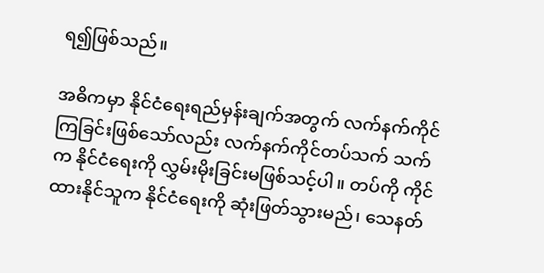ရ၍ဖြစ်သည်။

အဓိကမှာ နိုင်ငံရေးရည်မှန်းချက်အတွက် လက်နက်ကိုင်ကြခြင်းဖြစ်သော်လည်း လက်နက်ကိုင်တပ်သက် သက်က နိုင်ငံရေးကို လွှမ်းမိုးခြင်းမဖြစ်သင့်ပါ။ တပ်ကို ကိုင်ထားနိုင်သူက နိုင်ငံရေးကို ဆုံးဖြတ်သွားမည်၊ သေနတ်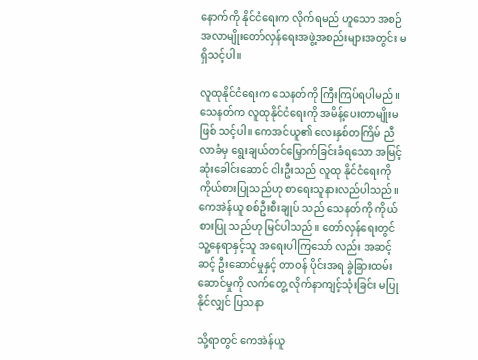နောက်ကို နိုင်ငံရေးက လိုက်ရမည် ဟူသော အစဉ်အလာမျိုးတော်လှန်ရေးအဖွဲ့အစည်းများအတွင်း မရှိသင့်ပါ။

လူထုနိုင်ငံရေးက သေနတ်ကို ကြီးကြပ်ရပါမည်။ သေနတ်က လူထုနိုင်ငံရေးကို အမိန့်ပေးတာမျိုးမဖြစ် သင့်ပါ။ ကေအင်ယူ၏ လေးနှစ်တကြိမ် ညီလာခံမှ ရွေးချယ်တင်မြှောက်ခြင်းခံရသော အမြင့်ဆုံးခေါင်းဆောင် ငါးဦးသည် လူထု နိုင်ငံရေးကို ကိုယ်စားပြုသည်ဟု စာရေးသူနားလည်ပါသည်။ ကေအဲန်ယူ စစ်ဦးစီးချုပ် သည် သေနတ်ကို ကိုယ်စားပြု သည်ဟု မြင်ပါသည်။ တော်လှန်ရေးတွင် သူ့နေရာနှင့်သူ အရေးပါကြသော် လည်း အဆင့်ဆင့် ဦးဆောင်မှုနှင့် တာဝန် ပိုင်းအရ ခွဲခြားထမ်းဆောင်မှုကို လက်တွေ့ လိုက်နာကျင့်သုံးခြင်း မပြုနိုင်လျှင် ပြသနာ

သို့ရာတွင် ကေအဲန်ယူ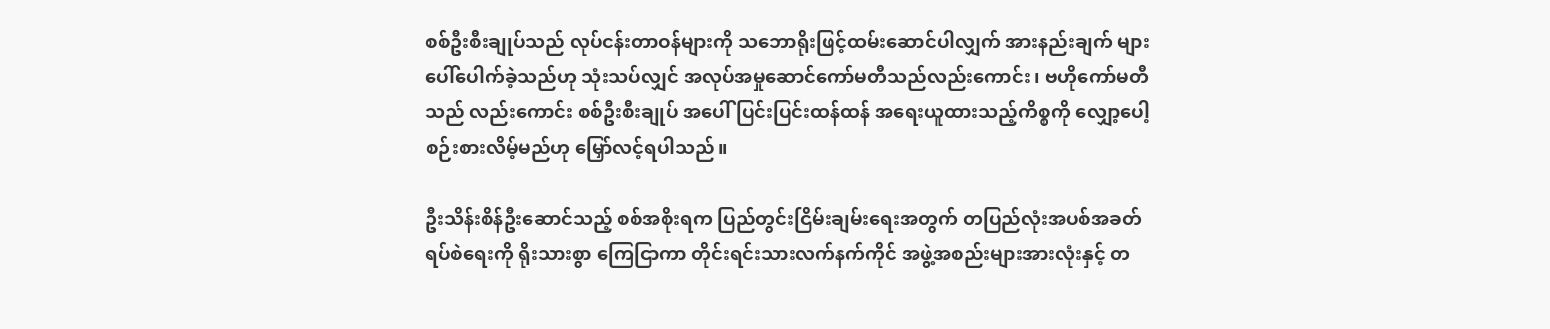စစ်ဦးစီးချုပ်သည် လုပ်ငန်းတာဝန်များကို သဘောရိုးဖြင့်ထမ်းဆောင်ပါလျှက် အားနည်းချက် များ ပေါ်ပေါက်ခဲ့သည်ဟု သုံးသပ်လျှင် အလုပ်အမှုဆောင်ကော်မတီသည်လည်းကောင်း၊ ဗဟိုကော်မတီသည် လည်းကောင်း စစ်ဦးစီးချုပ် အပေါ် ပြင်းပြင်းထန်ထန် အရေးယူထားသည့်ကိစ္စကို လျှော့ပေါ့စဉ်းစားလိမ့်မည်ဟု မြှော်လင့်ရပါသည်။

ဦးသိန်းစိန်ဦးဆောင်သည့် စစ်အစိုးရက ပြည်တွင်းငြိမ်းချမ်းရေးအတွက် တပြည်လုံးအပစ်အခတ်ရပ်စဲရေးကို ရိုးသားစွာ ကြေငြာကာ တိုင်းရင်းသားလက်နက်ကိုင် အဖွဲ့အစည်းများအားလုံးနှင့် တ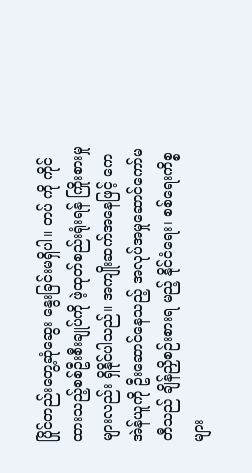ပြိုင်တည်းတွေ့ဆုံဆွေး နွေးခြင်းမရှိပါ။ တပ် ကို ကိုင်ထားသည့်စစ်ဦးစီးချုပ်ကို ဖဲ့ထုတ်စည်းရုံးရန် ကြိုးစားမှုများလည်း ရှိနိုင်ပါသည်။ အကျိုးဆက်အနေဖြင့် ကေအဲန်ယူကို ဦးဆောင်နေသည့် အလုပ်အမှုဆောင်ကော်မတီသည် ချိန်ညှိစဉ်းစားရ မည့် နိုင်ငံရေး၊ စစ်ရေးကိစ္စများ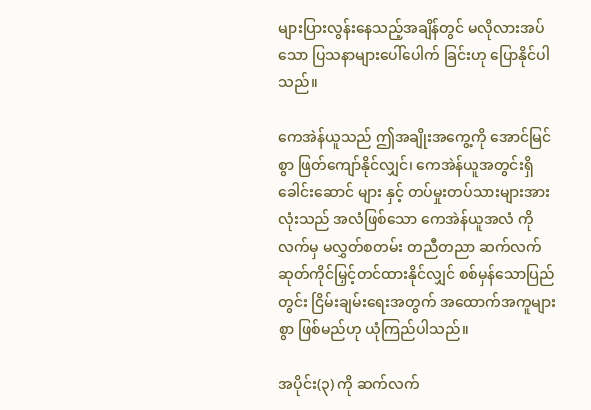များပြားလွန်းနေသည့်အချိန်တွင် မလိုလားအပ်သော ပြသနာများပေါ်ပေါက် ခြင်းဟု ပြောနိုင်ပါသည်။

ကေအဲန်ယူသည် ဤအချိုးအကွေ့ကို အောင်မြင်စွာ ဖြတ်ကျော်နိုင်လျှင်၊ ကေအဲန်ယူအတွင်းရှိ ခေါင်းဆောင် များ နှင့် တပ်မှုးတပ်သားများအားလုံးသည် အလံဖြစ်သော ကေအဲန်ယူအလံ ကို လက်မှ မလွှတ်စတမ်း တညီတညာ ဆက်လက်ဆုတ်ကိုင်မြှင့်တင်ထားနိုင်လျှင် စစ်မှန်သောပြည်တွင်း ငြိမ်းချမ်းရေးအတွက် အထောက်အကူများစွာ ဖြစ်မည်ဟု ယုံကြည်ပါသည်။

အပိုင်း(၃) ကို ဆက်လက်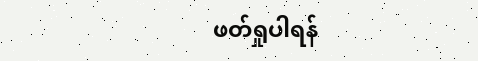ဖတ်ရှုပါရန်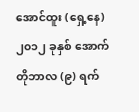အောင်ထူး (ရှေ့နေ)
၂၀၁၂ ခုနှစ် အောက်တိုဘာလ (၉) ရက်